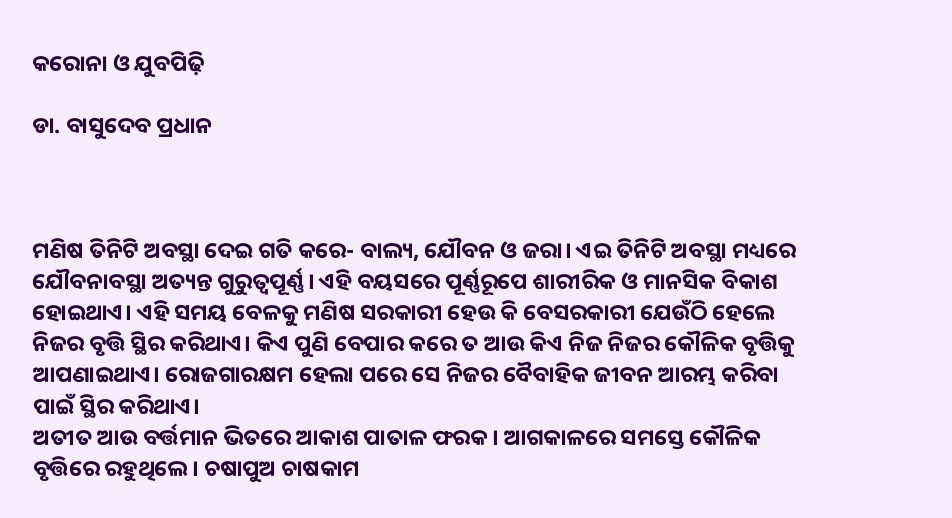କରୋନା ଓ ଯୁବପିଢ଼ି

ଡା. ବାସୁଦେବ ପ୍ରଧାନ



ମଣିଷ ତିନିଟି ଅବସ୍ଥା ଦେଇ ଗତି କରେ- ବାଲ୍ୟ, ଯୌବନ ଓ ଜରା। ଏଇ ତିନିଟି ଅବସ୍ଥା ମଧ୍ୟରେ ଯୌବନାବସ୍ଥା ଅତ୍ୟନ୍ତ ଗୁରୁତ୍ୱପୂର୍ଣ୍ଣ। ଏହି ବୟସରେ ପୂର୍ଣ୍ଣରୂପେ ଶାରୀରିକ ଓ ମାନସିକ ବିକାଶ ହୋଇଥାଏ। ଏହି ସମୟ ବେଳକୁ ମଣିଷ ସରକାରୀ ହେଉ କି ବେସରକାରୀ ଯେଉଁଠି ହେଲେ ନିଜର ବୃତ୍ତି ସ୍ଥିର କରିଥାଏ। କିଏ ପୁଣି ବେପାର କରେ ତ ଆଉ କିଏ ନିଜ ନିଜର କୌଳିକ ବୃତ୍ତିକୁ ଆପଣାଇଥାଏ। ରୋଜଗାରକ୍ଷମ ହେଲା ପରେ ସେ ନିଜର ବୈବାହିକ ଜୀବନ ଆରମ୍ଭ କରିବା ପାଇଁ ସ୍ଥିର କରିଥାଏ।
ଅତୀତ ଆଉ ବର୍ତ୍ତମାନ ଭିତରେ ଆକାଶ ପାତାଳ ଫରକ। ଆଗକାଳରେ ସମସ୍ତେ କୌଳିକ ବୃତ୍ତିରେ ରହୁଥିଲେ। ଚଷାପୁଅ ଚାଷକାମ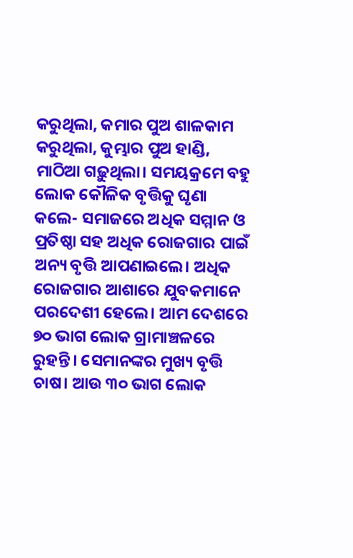କରୁଥିଲା, କମାର ପୁଅ ଶାଳକାମ କରୁଥିଲା, କୁମ୍ଭାର ପୁଅ ହାଣ୍ଡି, ମାଠିଆ ଗଢ଼ୁଥିଲା। ସମୟକ୍ରମେ ବହୁ ଲୋକ କୌଳିକ ବୃତ୍ତିକୁ ଘୃଣା କଲେ- ସମାଜରେ ଅଧିକ ସମ୍ମାନ ଓ ପ୍ରତିଷ୍ଠା ସହ ଅଧିକ ରୋଜଗାର ପାଇଁ ଅନ୍ୟ ବୃତ୍ତି ଆପଣାଇଲେ। ଅଧିକ ରୋଜଗାର ଆଶାରେ ଯୁବକମାନେ ପରଦେଶୀ ହେଲେ। ଆମ ଦେଶରେ ୭୦ ଭାଗ ଲୋକ ଗ୍ରାମାଞ୍ଚଳରେ ରୁହନ୍ତି। ସେମାନଙ୍କର ମୁଖ୍ୟ ବୃତ୍ତି ଚାଷ। ଆଉ ୩୦ ଭାଗ ଲୋକ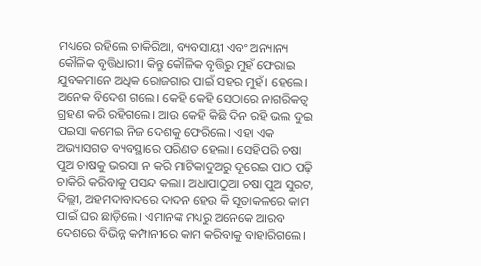ମଧ୍ୟରେ ରହିଲେ ଚାକିରିଆ, ବ୍ୟବସାୟୀ ଏବଂ ଅନ୍ୟାନ୍ୟ କୌଳିକ ବୃତ୍ତିଧାରୀ। କିନ୍ତୁ କୌଳିକ ବୃତ୍ତିରୁ ମୁହଁ ଫେରାଇ ଯୁବକମାନେ ଅଧିକ ରୋଜଗାର ପାଇଁ ସହର ମୁହଁ। ହେଲେ। ଅନେକ ବିଦେଶ ଗଲେ। କେହି କେହି ସେଠାରେ ନାଗରିକତ୍ୱ ଗ୍ରହଣ କରି ରହିଗଲେ। ଆଉ କେହି କିଛି ଦିନ ରହି ଭଲ ଦୁଇ ପଇସା କମେଇ ନିଜ ଦେଶକୁ ଫେରିଲେ। ଏହା ଏକ ଅଭ୍ୟାସଗତ ବ୍ୟବସ୍ଥାରେ ପରିଣତ ହେଲା। ସେହିପରି ଚଷା ପୁଅ ଚାଷକୁ ଭରସା ନ କରି ମାଟିକାଦୁଅରୁ ଦୂରେଇ ପାଠ ପଢ଼ି ଚାକିରି କରିବାକୁ ପସନ୍ଦ କଲା। ଅଧାପାଠୁଆ ଚଷା ପୁଅ ସୁରଟ, ଦିଲ୍ଲୀ, ଅହମଦାବାଦରେ ଦାଦନ ହେଉ କି ସୂତାକଳରେ କାମ ପାଇଁ ଘର ଛାଡ଼ିଲେ। ଏମାନଙ୍କ ମଧ୍ୟରୁ ଅନେକେ ଆରବ ଦେଶରେ ବିଭିନ୍ନ କମ୍ପାନୀରେ କାମ କରିବାକୁ ବାହାରିଗଲେ।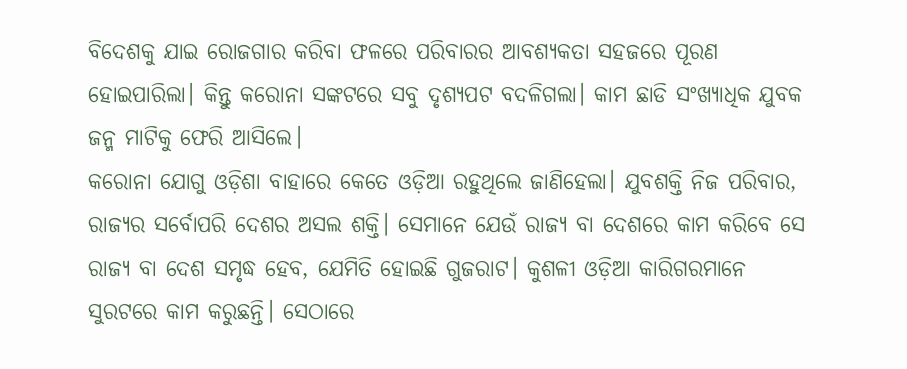ବିଦେଶକୁ ଯାଇ ରୋଜଗାର କରିବା ଫଳରେ ପରିବାରର ଆବଶ୍ୟକତା ସହଜରେ ପୂରଣ ହୋଇପାରିଲା। କିନ୍ତୁ କରୋନା ସଙ୍କଟରେ ସବୁ ଦୃଶ୍ୟପଟ ବଦଳିଗଲା। କାମ ଛାଡି ସଂଖ୍ୟାଧିକ ଯୁବକ ଜନ୍ମ ମାଟିକୁ ଫେରି ଆସିଲେ।
କରୋନା ଯୋଗୁ ଓଡ଼ିଶା ବାହାରେ କେତେ ଓଡ଼ିଆ ରହୁଥିଲେ ଜାଣିହେଲା। ଯୁବଶକ୍ତି ନିଜ ପରିବାର, ରାଜ୍ୟର ସର୍ବୋପରି ଦେଶର ଅସଲ ଶକ୍ତି। ସେମାନେ ଯେଉଁ ରାଜ୍ୟ ବା ଦେଶରେ କାମ କରିବେ ସେ ରାଜ୍ୟ ବା ଦେଶ ସମୃଦ୍ଧ ହେବ, ଯେମିତି ହୋଇଛି ଗୁଜରାଟ। କୁଶଳୀ ଓଡ଼ିଆ କାରିଗରମାନେ ସୁରଟରେ କାମ କରୁଛନ୍ତି। ସେଠାରେ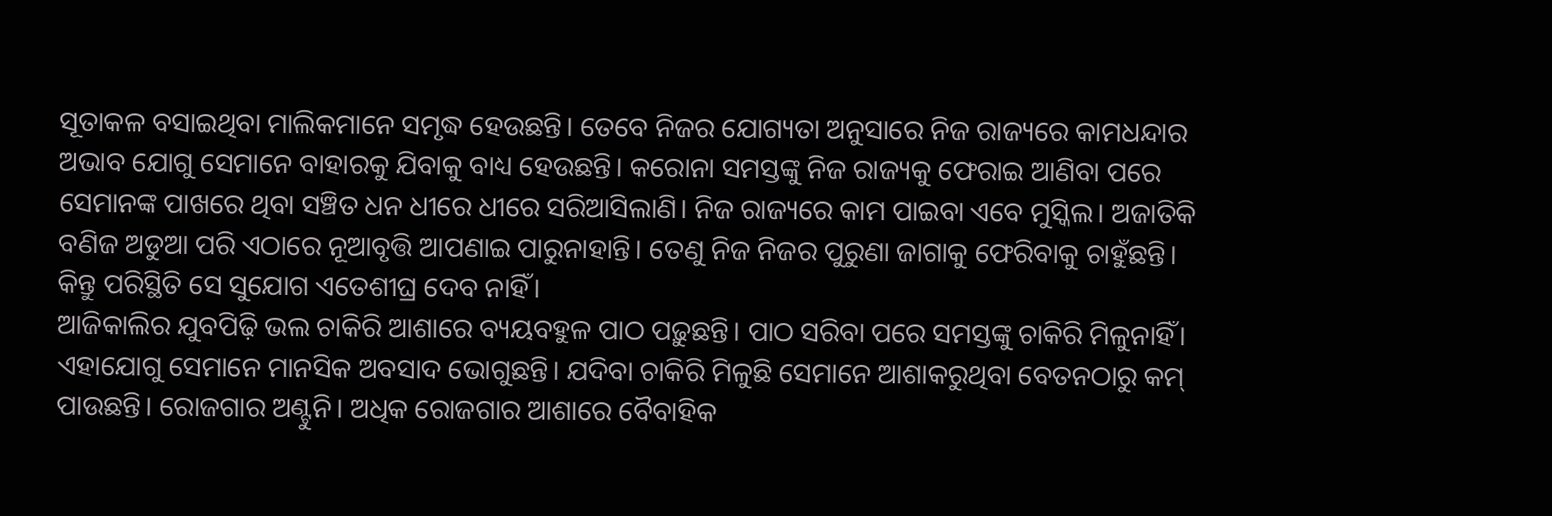ସୂତାକଳ ବସାଇଥିବା ମାଲିକମାନେ ସମୃଦ୍ଧ ହେଉଛନ୍ତି। ତେବେ ନିଜର ଯୋଗ୍ୟତା ଅନୁସାରେ ନିଜ ରାଜ୍ୟରେ କାମଧନ୍ଦାର ଅଭାବ ଯୋଗୁ ସେମାନେ ବାହାରକୁ ଯିବାକୁ ବାଧ୍ୟ ହେଉଛନ୍ତି। କରୋନା ସମସ୍ତଙ୍କୁ ନିଜ ରାଜ୍ୟକୁ ଫେରାଇ ଆଣିବା ପରେ ସେମାନଙ୍କ ପାଖରେ ଥିବା ସଞ୍ଚିତ ଧନ ଧୀରେ ଧୀରେ ସରିଆସିଲାଣି। ନିଜ ରାଜ୍ୟରେ କାମ ପାଇବା ଏବେ ମୁସ୍କିଲ। ଅଜାତିକି ବଣିଜ ଅଡୁଆ ପରି ଏଠାରେ ନୂଆବୃତ୍ତି ଆପଣାଇ ପାରୁନାହାନ୍ତି। ତେଣୁ ନିଜ ନିଜର ପୁରୁଣା ଜାଗାକୁ ଫେରିବାକୁ ଚାହୁଁଛନ୍ତି। କିନ୍ତୁ ପରିସ୍ଥିତି ସେ ସୁଯୋଗ ଏତେଶୀଘ୍ର ଦେବ ନାହିଁ।
ଆଜିକାଲିର ଯୁବପିଢ଼ି ଭଲ ଚାକିରି ଆଶାରେ ବ୍ୟୟବହୁଳ ପାଠ ପଢ଼ୁଛନ୍ତି। ପାଠ ସରିବା ପରେ ସମସ୍ତଙ୍କୁ ଚାକିରି ମିଳୁନାହିଁ। ଏହାଯୋଗୁ ସେମାନେ ମାନସିକ ଅବସାଦ ଭୋଗୁଛନ୍ତି। ଯଦିବା ଚାକିରି ମିଳୁଛି ସେମାନେ ଆଶାକରୁଥିବା ବେତନଠାରୁ କମ୍‌ ପାଉଛନ୍ତି। ରୋଜଗାର ଅଣ୍ଟୁନି। ଅଧିକ ରୋଜଗାର ଆଶାରେ ବୈବାହିକ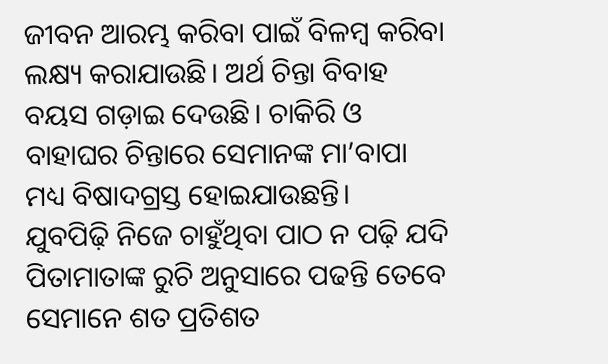ଜୀବନ ଆରମ୍ଭ କରିବା ପାଇଁ ବିଳମ୍ବ କରିବା ଲକ୍ଷ୍ୟ କରାଯାଉଛି। ଅର୍ଥ ଚିନ୍ତା ବିବାହ ବୟସ ଗଡ଼ାଇ ଦେଉଛି। ଚାକିରି ଓ ବାହାଘର ଚିନ୍ତାରେ ସେମାନଙ୍କ ମା’ବାପା ମଧ୍ୟ ବିଷାଦଗ୍ରସ୍ତ ହୋଇଯାଉଛନ୍ତି।
ଯୁବପିଢ଼ି ନିଜେ ଚାହୁଁଥିବା ପାଠ ନ ପଢ଼ି ଯଦି ପିତାମାତାଙ୍କ ରୁଚି ଅନୁସାରେ ପଢନ୍ତି ତେବେ ସେମାନେ ଶତ ପ୍ରତିଶତ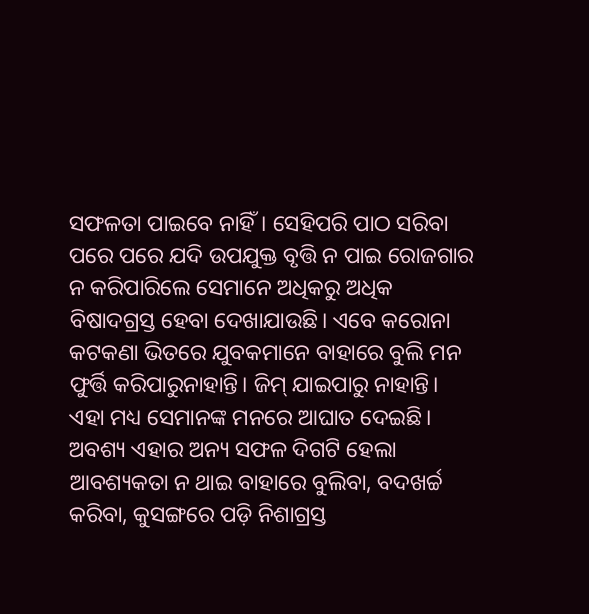ସଫଳତା ପାଇବେ ନାହିଁ। ସେହିପରି ପାଠ ସରିବା ପରେ ପରେ ଯଦି ଉପଯୁକ୍ତ ବୃତ୍ତି ନ ପାଇ ରୋଜଗାର ନ କରିପାରିଲେ ସେମାନେ ଅଧିକରୁ ଅଧିକ ବିଷାଦଗ୍ରସ୍ତ ହେବା ଦେଖାଯାଉଛି। ଏବେ କରୋନା କଟକଣା ଭିତରେ ଯୁବକମାନେ ବାହାରେ ବୁଲି ମନ ଫୁର୍ତ୍ତି କରିପାରୁନାହାନ୍ତି। ଜିମ୍‌ ଯାଇପାରୁ ନାହାନ୍ତି। ଏହା ମଧ୍ୟ ସେମାନଙ୍କ ମନରେ ଆଘାତ ଦେଇଛି। ଅବଶ୍ୟ ଏହାର ଅନ୍ୟ ସଫଳ ଦିଗଟି ହେଲା ଆବଶ୍ୟକତା ନ ଥାଇ ବାହାରେ ବୁଲିବା, ବଦଖର୍ଚ୍ଚ କରିବା, କୁସଙ୍ଗରେ ପଡ଼ି ନିଶାଗ୍ରସ୍ତ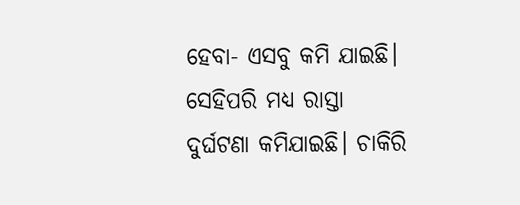ହେବା- ଏସବୁ କମି ଯାଇଛି। ସେହିପରି ମଧ୍ୟ ରାସ୍ତା ଦୁର୍ଘଟଣା କମିଯାଇଛି। ଚାକିରି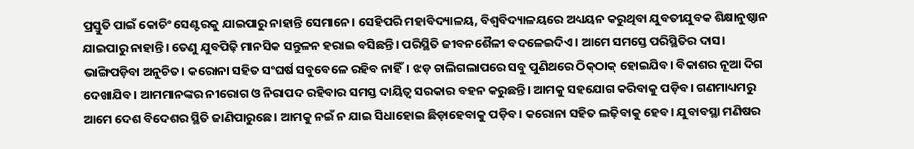ପ୍ରସ୍ତୁତି ପାଇଁ କୋଚିଂ ସେଣ୍ଟରକୁ ଯାଇପାରୁ ନାହାନ୍ତି ସେମାନେ। ସେହିପରି ମହାବିଦ୍ୟାଳୟ, ବିଶ୍ୱବିଦ୍ୟାଳୟରେ ଅଧ୍ୟୟନ କରୁଥିବା ଯୁବତୀଯୁବକ ଶିକ୍ଷାନୁଷ୍ଠାନ ଯାଇପାରୁ ନାହାନ୍ତି। ତେଣୁ ଯୁବପିଢ଼ି ମାନସିକ ସନ୍ତୁଳନ ହରାଇ ବସିଛନ୍ତି। ପରିସ୍ଥିତି ଜୀବନଶୈଳୀ ବଦଳେଇଦିଏ। ଆମେ ସମସ୍ତେ ପରିସ୍ଥିତିର ଦାସ। ଭାଙ୍ଗିପଡ଼ିବା ଅନୁଚିତ। କରୋନା ସହିତ ସଂଘର୍ଷ ସବୁବେଳେ ରହିବ ନାହିଁ। ଝଡ଼ ଚାଲିଗଲାପରେ ସବୁ ପୁଣିଥରେ ଠିକ୍‌ଠାକ୍‌ ହୋଇଯିବ। ବିକାଶର ନୂଆ ଦିଗ ଦେଖାଯିବ। ଆମମାନଙ୍କର ନୀରୋଗ ଓ ନିରାପଦ ରହିବାର ସମସ୍ତ ଦାୟିତ୍ୱ ସରକାର ବହନ କରୁଛନ୍ତି। ଆମକୁ ସହଯୋଗ କରିବାକୁ ପଡ଼ିବ। ଗଣମାଧ୍ୟମରୁ ଆମେ ଦେଶ ବିଦେଶର ସ୍ଥିତି ଜାଣିପାରୁଛେ। ଆମକୁ ନଇଁ ନ ଯାଇ ସିଧାହୋଇ ଛିଡ଼ାହେବାକୁ ପଡ଼ିବ। କରୋନା ସହିତ ଲଢ଼ିବାକୁ ହେବ। ଯୁବାବସ୍ଥା ମଣିଷର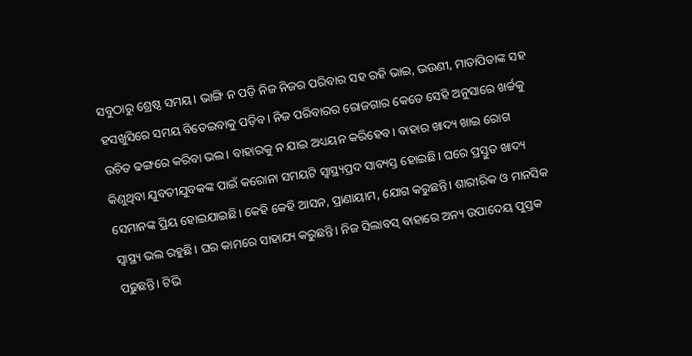ସବୁଠାରୁ ଶ୍ରେଷ୍ଠ ସମୟ। ଭାଙ୍ଗି ନ ପଡ଼ି ନିଜ ନିଜର ପରିବାର ସହ ରହି ଭାଇ, ଭଉଣୀ, ମାତାପିତାଙ୍କ ସହ ହସଖୁସିରେ ସମୟ ବିତେଇବାକୁ ପଡ଼ିବ। ନିଜ ପରିବାରର ରୋଜଗାର କେତେ ସେହି ଅନୁସାରେ ଖର୍ଚ୍ଚକୁ ଉଚିତ ଢଙ୍ଗରେ କରିବା ଭଲ। ବାହାରକୁ ନ ଯାଇ ଅଧ୍ୟୟନ କରିହେବ। ବାହାର ଖାଦ୍ୟ ଖାଇ ରୋଗ କିଣୁଥିବା ଯୁବତୀଯୁବକଙ୍କ ପାଇଁ କରୋନା ସମୟଟି ସ୍ବାସ୍ଥ୍ୟପ୍ରଦ ସାବ୍ୟସ୍ତ ହୋଇଛି। ଘରେ ପ୍ରସ୍ତୁତ ଖାଦ୍ୟ ସେମାନଙ୍କ ପ୍ରିୟ ହୋଇଯାଇଛି। କେହି କେହି ଆସନ, ପ୍ରାଣାୟାମ, ଯୋଗ କରୁଛନ୍ତି। ଶାରୀରିକ ଓ ମାନସିକ ସ୍ବାସ୍ଥ୍ୟ ଭଲ ରହୁଛି। ଘର କାମରେ ସାହାଯ୍ୟ କରୁଛନ୍ତି। ନିଜ ସିଲାବସ୍‌ ବାହାରେ ଅନ୍ୟ ଉପାଦେୟ ପୁସ୍ତକ ପଢ଼ୁଛନ୍ତି। ଟିଭି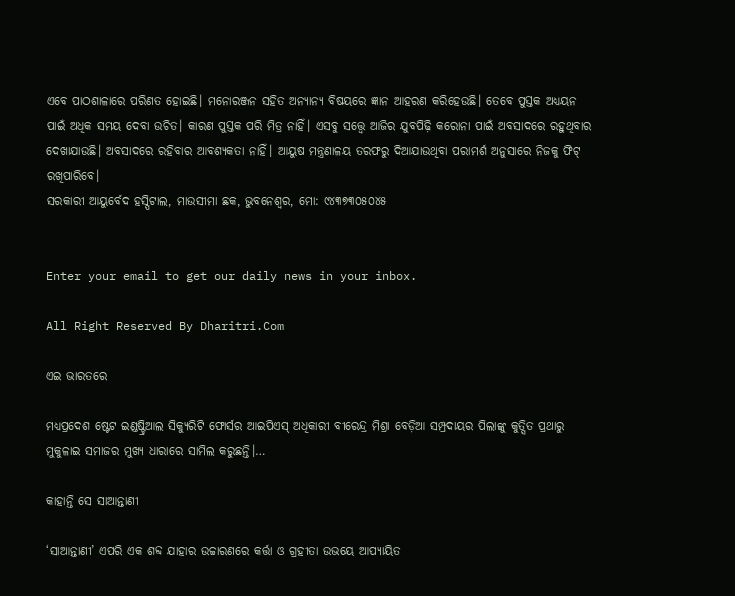ଏବେ ପାଠଶାଳାରେ ପରିଣତ ହୋଇଛି। ମନୋରଞ୍ଜନ ସହିତ ଅନ୍ୟାନ୍ୟ ବିଷୟରେ ଜ୍ଞାନ ଆହରଣ କରିହେଉଛି। ତେବେ ପୁସ୍ତକ ଅଧ୍ୟୟନ ପାଇଁ ଅଧିକ ସମୟ ଦେବା ଉଚିତ। କାରଣ ପୁସ୍ତକ ପରି ମିତ୍ର ନାହିଁ। ଏସବୁ ସତ୍ତ୍ୱେ ଆଜିର ଯୁବପିଢ଼ି କରୋନା ପାଇଁ ଅବସାଦରେ ରହୁଥିବାର ଦେଖାଯାଉଛି। ଅବସାଦରେ ରହିବାର ଆବଶ୍ୟକତା ନାହିଁ। ଆୟୁଷ ମନ୍ତ୍ରଣାଳୟ ତରଫରୁ ଦିଆଯାଉଥିବା ପରାମର୍ଶ ଅନୁସାରେ ନିଜକୁ ଫିଟ୍‌ ରଖିପାରିବେ।
ସରକାରୀ ଆୟୁର୍ବେଦ ହସ୍ପିଟାଲ, ମାଉସୀମା ଛକ, ଭୁବନେଶ୍ୱର, ମୋ: ୯୪୩୭୩୦୫୦୪୫


Enter your email to get our daily news in your inbox.

All Right Reserved By Dharitri.Com

ଏଇ ଭାରତରେ

ମଧ୍ୟପ୍ରଦେଶ ଷ୍ଟେଟ ଇଣ୍ଡଷ୍ଟ୍ରିଆଲ ସିକ୍ୟୁରିଟି ଫୋର୍ସର ଆଇପିଏସ୍‌ ଅଧିକାରୀ ବୀରେନ୍ଦ୍ର ମିଶ୍ରା ବେଡ଼ିଆ ସମ୍ପ୍ରଦାୟର ପିଲାଙ୍କୁ କୁତ୍ସିତ ପ୍ରଥାରୁ ମୁକୁଳାଇ ସମାଜର ମୁଖ୍ୟ ଧାରାରେ ସାମିଲ କରୁଛନ୍ତି।…

କାହାନ୍ତି ସେ ସାଆନ୍ତାଣୀ

‘ସାଆନ୍ତାଣୀ’ ଏପରି ଏକ ଶବ୍ଦ ଯାହାର ଉଚ୍ଚାରଣରେ କର୍ତ୍ତା ଓ ଗ୍ରହୀତା ଉଭୟେ ଆପ୍ୟାୟିତ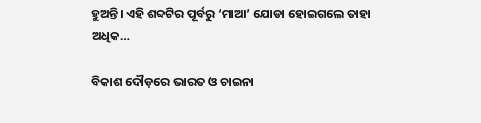ହୁଅନ୍ତି। ଏହି ଶବ୍ଦଟିର ପୂର୍ବରୁ ‘ମାଆ’ ଯୋଡା ହୋଇଗଲେ ତାହା ଅଧିକ…

ବିକାଶ ଦୌଡ଼ରେ ଭାରତ ଓ ଚାଇନା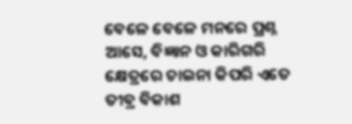ବେଳେ ବେଳେ ମନରେ ପ୍ରଶ୍ନ ଆସେ, ବିଜ୍ଞାନ ଓ କାରିଗରି କ୍ଷେତ୍ରରେ ଚାଇନା କିପରି ଏତେ ତୀବ୍ର ବିକାଶ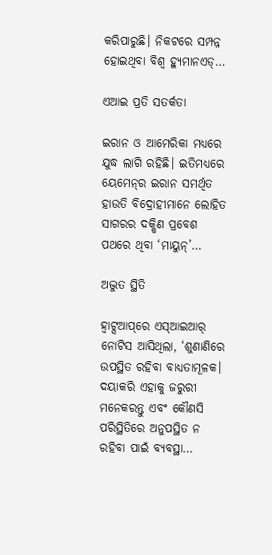କରିପାରୁଛି। ନିକଟରେ ସମ୍ପନ୍ନ ହୋଇଥିବା ବିଶ୍ୱ ହ୍ୟୁମାନଏଡ୍‌…

ଏଆଇ ପ୍ରତି ସତର୍କତା

ଇରାନ ଓ ଆମେରିକା ମଧ୍ୟରେ ଯୁଦ୍ଧ ଲାଗି ରହିଛି। ଇତିମଧ୍ୟରେ ୟେମେନ୍‌ର ଇରାନ ସମର୍ଥିତ ହାଉତି ବିଦ୍ରୋହୀମାନେ ଲୋହିତ ସାଗରର ଦକ୍ଷିଣ ପ୍ରବେଶ ପଥରେ ଥିବା ‘ମାୟୁନ୍‌’…

ଅଦ୍ଭୁତ ସ୍ଥିତି

ହ୍ୱାଟ୍ସଆପ୍‌ରେ ଏସ୍‌ଆଇଆର୍‌ ନୋଟିସ ଆସିଥିଲା, ‘ଶୁଣାଣିରେ ଉପସ୍ଥିତ ରହିବା ବାଧ୍ୟତାମୂଳକ। ଦୟାକରି ଏହାକୁ ଜରୁରୀ ମନେକରନ୍ତୁ ଏବଂ କୌଣସି ପରିସ୍ଥିତିରେ ଅନୁପସ୍ଥିତ ନ ରହିବା ପାଇଁ ବ୍ୟବସ୍ଥା…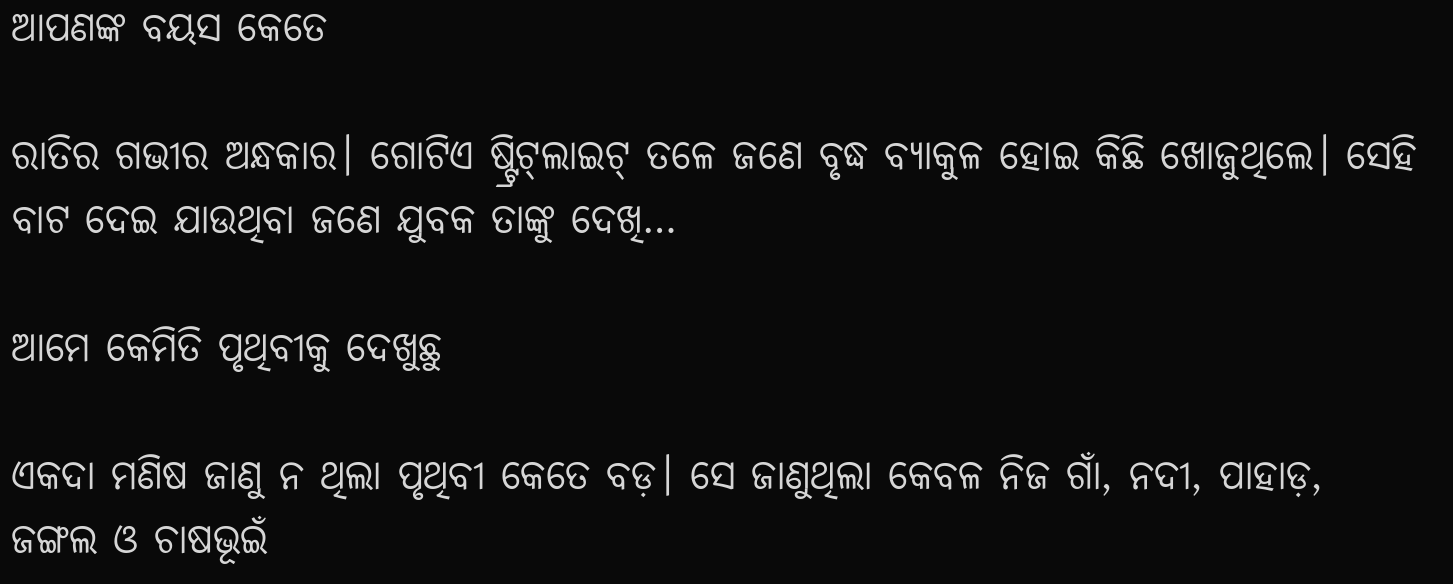ଆପଣଙ୍କ ବୟସ କେତେ

ରାତିର ଗଭୀର ଅନ୍ଧକାର। ଗୋଟିଏ ଷ୍ଟ୍ରିଟ୍‌ଲାଇଟ୍‌ ତଳେ ଜଣେ ବୃଦ୍ଧ ବ୍ୟାକୁଳ ହୋଇ କିଛି ଖୋଜୁଥିଲେ। ସେହି ବାଟ ଦେଇ ଯାଉଥିବା ଜଣେ ଯୁବକ ତାଙ୍କୁ ଦେଖି…

ଆମେ କେମିତି ପୃଥିବୀକୁ ଦେଖୁଛୁ

ଏକଦା ମଣିଷ ଜାଣୁ ନ ଥିଲା ପୃଥିବୀ କେତେ ବଡ଼। ସେ ଜାଣୁଥିଲା କେବଳ ନିଜ ଗାଁ, ନଦୀ, ପାହାଡ଼, ଜଙ୍ଗଲ ଓ ଚାଷଭୂଇଁ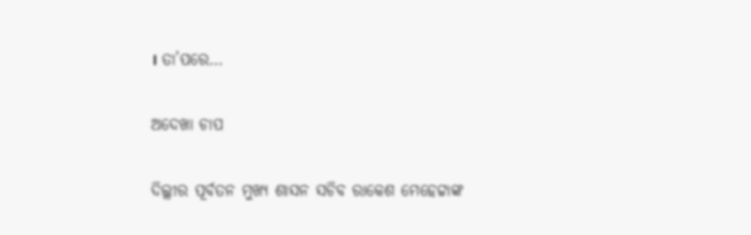। ତା’ପରେ…

ଅଦେଖା ଚାପ

ଦିଲ୍ଲୀର ପୂର୍ବତନ ମୁଖ୍ୟ ଶାସନ ସଚିବ ରାକେଶ ମେହେଟ୍ଟାଙ୍କ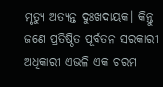ମୃତ୍ୟୁ ଅତ୍ୟନ୍ତ ଦୁଃଖଦାୟକ। କିନ୍ତୁ ଜଣେ ପ୍ରତିଷ୍ଠିତ ପୂର୍ବତନ ସରକାରୀ ଅଧିକାରୀ ଏଭଳି ଏକ ଚରମ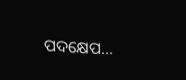ପଦକ୍ଷେପ…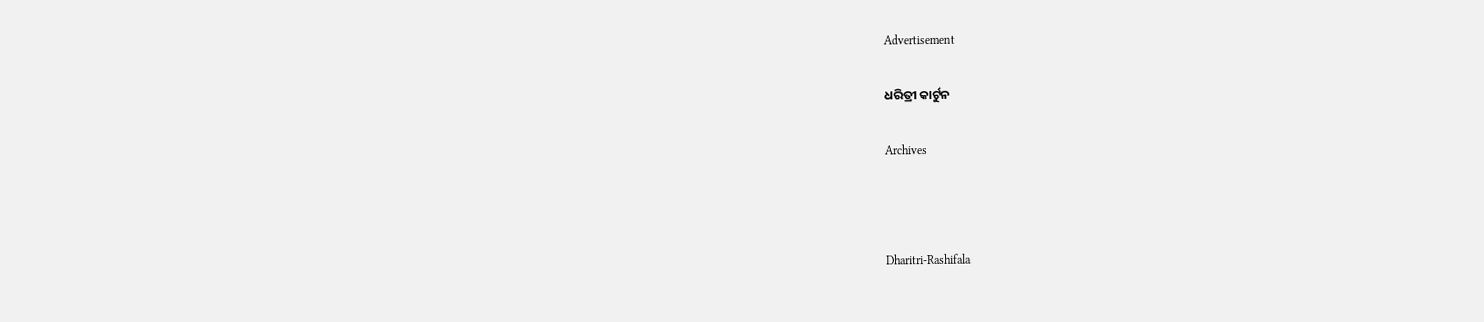Advertisement

ଧରିତ୍ରୀ କାର୍ଟୁନ

Archives



Dharitri-Rashifala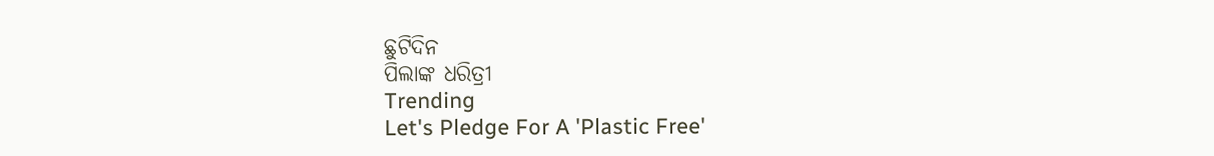ଛୁଟିଦିନ
ପିଲାଙ୍କ ଧରିତ୍ରୀ
Trending
Let's Pledge For A 'Plastic Free'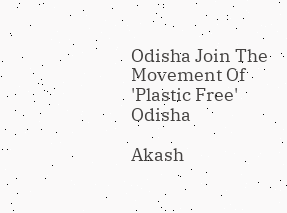Odisha Join The Movement Of 'Plastic Free' Odisha

Akash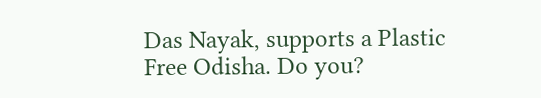Das Nayak, supports a Plastic Free Odisha. Do you?